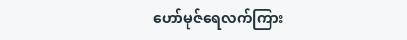ဟော်မုဇ်ရေလက်ကြား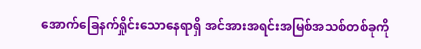အောက်ခြေနက်ရှိုင်းသောနေရာရှိ အင်အားအရင်းအမြစ်အသစ်တစ်ခုကို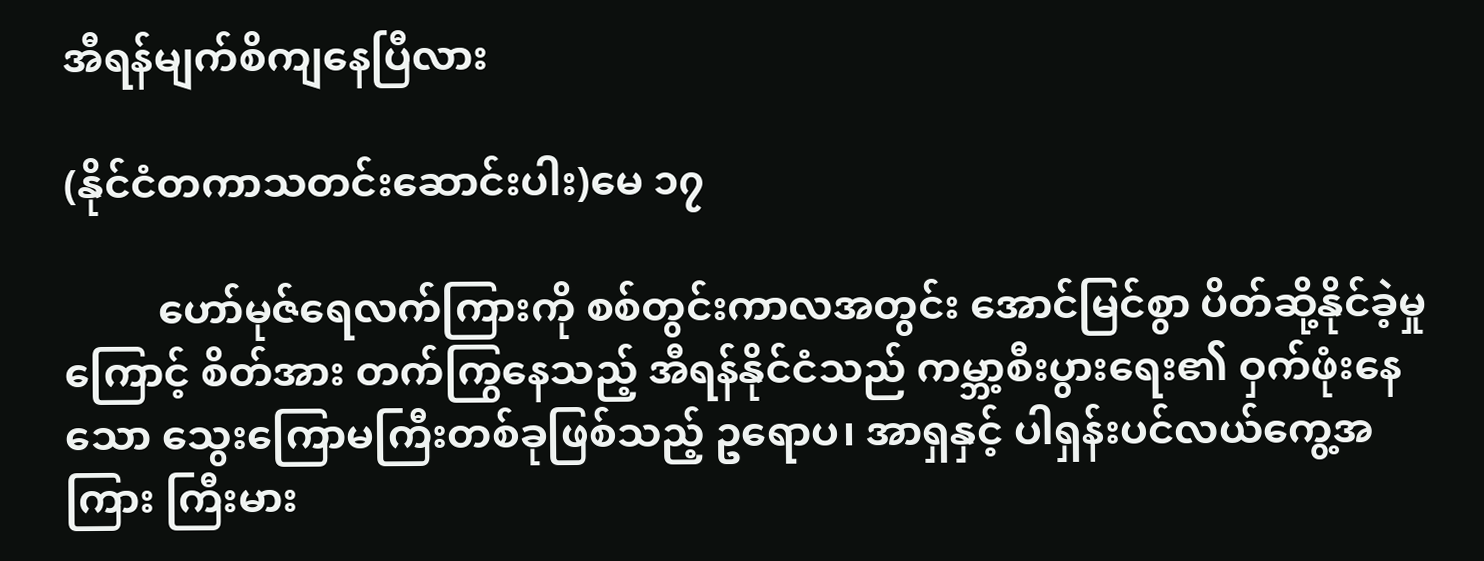အီရန်မျက်စိကျနေပြီလား

(နိုင်ငံတကာသတင်းဆောင်းပါး)မေ ၁၇

         ဟော်မုဇ်ရေလက်ကြားကို စစ်တွင်းကာလအတွင်း အောင်မြင်စွာ ပိတ်ဆို့နိုင်ခဲ့မှုကြောင့် စိတ်အား တက်ကြွနေသည့် အီရန်နိုင်ငံသည် ကမ္ဘာ့စီးပွားရေး၏ ဝှက်ဖုံးနေသော သွေးကြောမကြီးတစ်ခုဖြစ်သည့် ဥရောပ၊ အာရှနှင့် ပါရှန်းပင်လယ်ကွေ့အကြား ကြီးမား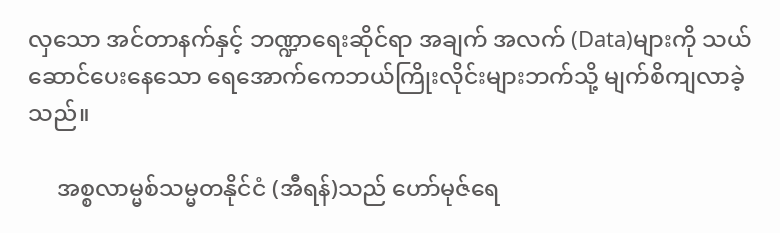လှသော အင်တာနက်နှင့် ဘဏ္ဍာရေးဆိုင်ရာ အချက် အလက် (Data)များကို သယ် ဆောင်ပေးနေသော ရေအောက်ကေဘယ်ကြိုးလိုင်းများဘက်သို့ မျက်စိကျလာခဲ့သည်။

     အစ္စလာမ္မစ်သမ္မတနိုင်ငံ (အီရန်)သည် ဟော်မုဇ်ရေ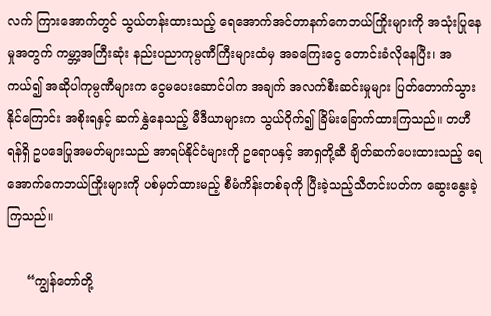လက် ကြားအောက်တွင် သွယ်တန်းထားသည့် ရေအောက်အင်တာနက်ကေဘယ်ကြိုးများကို အသုံးပြုနေမှုအတွက် ကမ္ဘာ့အကြီးဆုံး နည်းပညာကုမ္ပဏီကြီးများထံမှ အခကြေးငွေ တောင်းခံလိုနေပြီး၊ အကယ်၍ အဆိုပါကုမ္ပဏီများက ငွေမပေးဆောင်ပါက အချက် အလက်စီးဆင်းမှုများ ပြတ်တောက်သွားနိုင်ကြောင်း အစိုးရနှင့် ဆက်နွှဲနေသည့် မီဒီယာများက သွယ်ဝိုက်၍ ခြိမ်းခြောက်ထားကြသည်။ တဟီရန်ရှိ ဥပဒေပြုအမတ်များသည် အာရပ်နိုင်ငံများကို ဥရောပနှင့် အာရှတို့ဆီ ချိတ်ဆက်ပေးထားသည့် ရေအောက်ကေဘယ်ကြိုးများကို ပစ်မှတ်ထားမည့် စီမံကိန်းတစ်ခုကို ပြီးခဲ့သည့်သီတင်းပတ်က ဆွေးနွေးခဲ့ကြသည်။

     “ကျွန်တော်တို့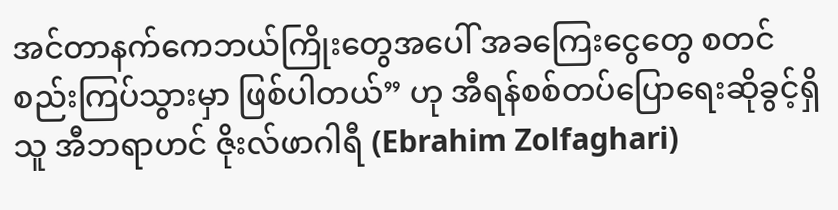အင်တာနက်ကေဘယ်ကြိုးတွေအပေါ် အခကြေးငွေတွေ စတင်စည်းကြပ်သွားမှာ ဖြစ်ပါတယ်” ဟု အီရန်စစ်တပ်ပြောရေးဆိုခွင့်ရှိသူ အီဘရာဟင် ဇိုးလ်ဖာဂါရီ (Ebrahim Zolfaghari)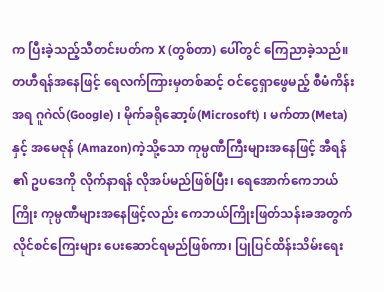က ပြီးခဲ့သည့်သီတင်းပတ်က X (တွစ်တာ) ပေါ်တွင် ကြေညာခဲ့သည်။ တဟီရန်အနေဖြင့် ရေလက်ကြားမှတစ်ဆင့် ဝင်ငွေရှာဖွေမည့် စီမံကိန်းအရ ဂူဂဲလ်(Google) ၊ မိုက်ခရိုဆော့ဖ်(Microsoft) ၊ မက်တာ(Meta) နှင့် အမေဇုန် (Amazon)ကဲ့သို့သော ကုမ္ပဏီကြီးများအနေဖြင့် အီရန် ၏ ဥပဒေကို လိုက်နာရန် လိုအပ်မည်ဖြစ်ပြီး၊ ရေအောက်ကေဘယ်ကြိုး ကုမ္ပဏီများအနေဖြင့်လည်း ကေဘယ်ကြိုးဖြတ်သန်းခအတွက် လိုင်စင်ကြေးများ ပေးဆောင်ရမည်ဖြစ်ကာ၊ ပြုပြင်ထိန်းသိမ်းရေး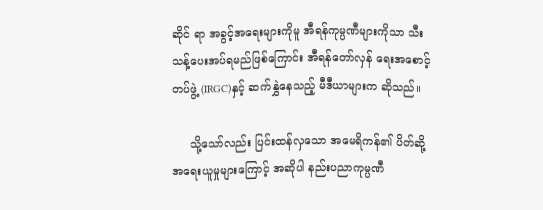ဆိုင် ရာ အခွင့်အရေးများကိုမူ အီရန်ကုမ္ပဏီများကိုသာ သီးသန့်ပေးအပ်ရမည်ဖြစ်ကြောင်း အီရန်တော်လှန် ရေးအစောင့်တပ်ဖွဲ့ (IRGC)နှင့် ဆက်နွှဲနေသည့် မီဒီယာများက ဆိုသည်။

     သို့သော်လည်း ပြင်းထန်လှသော အမေရိကန်၏ ပိတ်ဆို့အရေးယူမှုများကြောင့် အဆိုပါ နည်းပညာကုမ္ပဏီ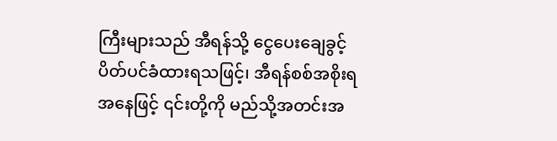ကြီးများသည် အီရန်သို့ ငွေပေးချေခွင့် ပိတ်ပင်ခံထားရသဖြင့်၊ အီရန်စစ်အစိုးရအနေဖြင့် ၎င်းတို့ကို မည်သို့အတင်းအ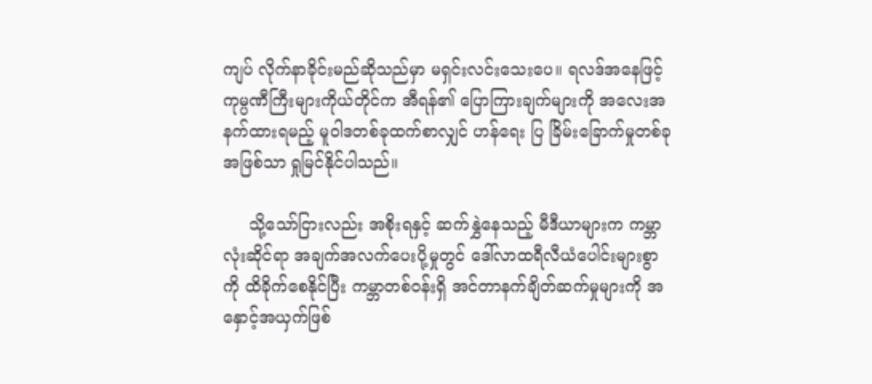ကျပ် လိုက်နာခိုင်းမည်ဆိုသည်မှာ မရှင်းလင်းသေးပေ။ ရလဒ်အနေဖြင့် ကုမ္ပဏီကြီးများကိုယ်တိုင်က အီရန်၏ ပြောကြားချက်များကို အလေးအနက်ထားရမည့် မူဝါဒတစ်ခုထက်စာလျှင် ဟန်ရေး ပြ ခြိမ်းခြောက်မှုတစ်ခုအဖြစ်သာ ရှုမြင်နိုင်ပါသည်။

     သို့သော်ငြားလည်း အစိုးရနှင့် ဆက်နွှဲနေသည့် မီဒီယာများက ကမ္ဘာလုံးဆိုင်ရာ အချက်အလက်ပေးပို့မှုတွင် ဒေါ်လာထရီလီယံပေါင်းများစွာကို ထိခိုက်စေနိုင်ပြီး ကမ္ဘာတစ်ဝန်းရှိ အင်တာနက်ချိတ်ဆက်မှုများကို အနှောင့်အယှက်ဖြစ်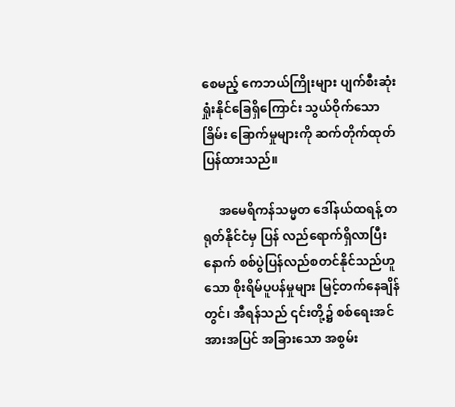စေမည့် ကေဘယ်ကြိုးများ ပျက်စီးဆုံးရှုံးနိုင်ခြေရှိကြောင်း သွယ်ဝိုက်သော ခြိမ်း ခြောက်မှုများကို ဆက်တိုက်ထုတ်ပြန်ထားသည်။

     အမေရိကန်သမ္မတ ဒေါ်နယ်ထရန့် တရုတ်နိုင်ငံမှ ပြန် လည်ရောက်ရှိလာပြီးနောက် စစ်ပွဲပြန်လည်စတင်နိုင်သည်ဟူသော စိုးရိမ်ပူပန်မှုများ မြင့်တက်နေချိန်တွင်၊ အီရန်သည် ၎င်းတို့၌ စစ်ရေးအင်အားအပြင် အခြားသော အစွမ်း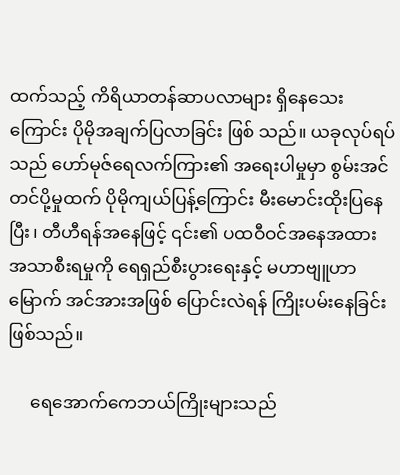ထက်သည့် ကိရိယာတန်ဆာပလာများ ရှိနေသေးကြောင်း ပိုမိုအချက်ပြလာခြင်း ဖြစ် သည်။ ယခုလုပ်ရပ်သည် ဟော်မုဇ်ရေလက်ကြား၏ အရေးပါမှုမှာ စွမ်းအင်တင်ပို့မှုထက် ပိုမိုကျယ်ပြန့်ကြောင်း မီးမောင်းထိုးပြနေပြီး၊ တီဟီရန်အနေဖြင့် ၎င်း၏ ပထဝီဝင်အနေအထား အသာစီးရမှုကို ရေရှည်စီးပွားရေးနှင့် မဟာဗျူဟာမြောက် အင်အားအဖြစ် ပြောင်းလဲရန် ကြိုးပမ်းနေခြင်း ဖြစ်သည်။

     ရေအောက်ကေဘယ်ကြိုးများသည်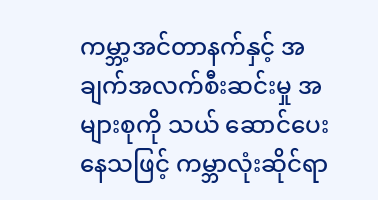ကမ္ဘာ့အင်တာနက်နှင့် အချက်အလက်စီးဆင်းမှု အများစုကို သယ် ဆောင်ပေးနေသဖြင့် ကမ္ဘာလုံးဆိုင်ရာ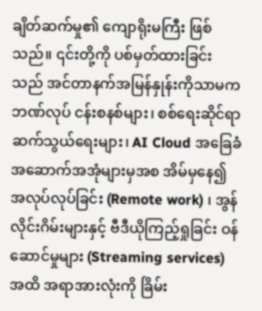ချိတ်ဆက်မှု၏ ကျောရိုးမကြီး ဖြစ်သည်။ ၎င်းတို့ကို ပစ်မှတ်ထားခြင်းသည် အင်တာနက်အမြန်နှုန်းကိုသာမက ဘဏ်လုပ် ငန်းစနစ်များ၊ စစ်ရေးဆိုင်ရာ ဆက်သွယ်ရေးများ၊ AI Cloud အခြေခံအဆောက်အအုံများမှအစ အိမ်မှနေ၍ အလုပ်လုပ်ခြင်း (Remote work) ၊ အွန်လိုင်းဂိမ်းများနှင့် ဗီဒီယိုကြည့်ရှုခြင်း ဝန်ဆောင်မှုများ (Streaming services) အထိ အရာအားလုံးကို ခြိမ်း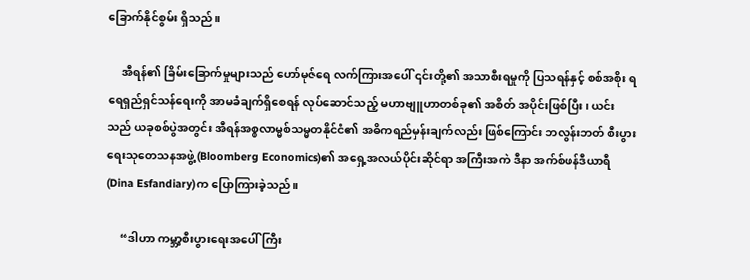ခြောက်နိုင်စွမ်း ရှိသည်။

     အီရန်၏ ခြိမ်းခြောက်မှုများသည် ဟော်မုဇ်ရေ လက်ကြားအပေါ် ၎င်းတို့၏ အသာစီးရမှုကို ပြသရန်နှင့် စစ်အစိုး ရ ရေရှည်ရှင်သန်ရေးကို အာမခံချက်ရှိစေရန် လုပ်ဆောင်သည့် မဟာဗျူဟာတစ်ခု၏ အစိတ် အပိုင်းဖြစ်ပြီး၊ ယင်းသည် ယခုစစ်ပွဲအတွင်း အီရန်အစ္စလာမ္မစ်သမ္မတနိုင်ငံ၏ အဓိကရည်မှန်းချက်လည်း ဖြစ်ကြောင်း ဘလွန်းဘတ် စီးပွားရေးသုတေသနအဖွဲ့ (Bloomberg Economics)၏ အရှေ့အလယ်ပိုင်းဆိုင်ရာ အကြီးအကဲ ဒီနာ အက်စ်ဖန်ဒီယာရီ (Dina Esfandiary)က ပြောကြားခဲ့သည်။

     “ဒါဟာ ကမ္ဘာ့စီးပွားရေးအပေါ် ကြီး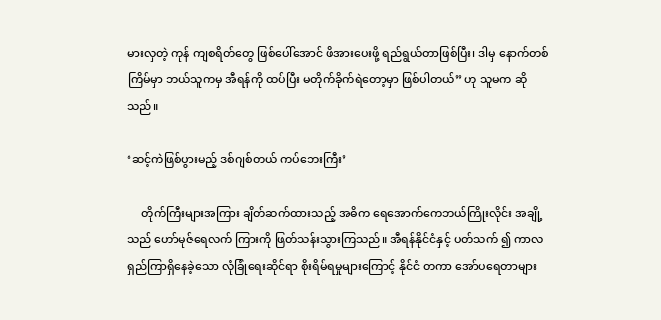မားလှတဲ့ ကုန် ကျစရိတ်တွေ ဖြစ်ပေါ်အောင် ဖိအားပေးဖို့ ရည်ရွယ်တာဖြစ်ပြီး၊ ဒါမှ နောက်တစ်ကြိမ်မှာ ဘယ်သူကမှ အီရန်ကို ထပ်ပြီး မတိုက်ခိုက်ရဲတော့မှာ ဖြစ်ပါတယ်” ဟု သူမက ဆိုသည်။

‘ဆင့်ကဲဖြစ်ပွားမည့် ဒစ်ဂျစ်တယ် ကပ်ဘေးကြီး’

     တိုက်ကြီးများအကြား ချိတ်ဆက်ထားသည့် အဓိက ရေအောက်ကေဘယ်ကြိုးလိုင်း အချို့သည် ဟော်မုဇ်ရေလက် ကြားကို ဖြတ်သန်းသွားကြသည်။ အီရန်နိုင်ငံနှင့် ပတ်သက် ၍ ကာလရှည်ကြာရှိနေခဲ့သော လုံခြုံရေးဆိုင်ရာ စိုးရိမ်ရမှုများကြောင့် နိုင်ငံ တကာ အော်ပရေတာများ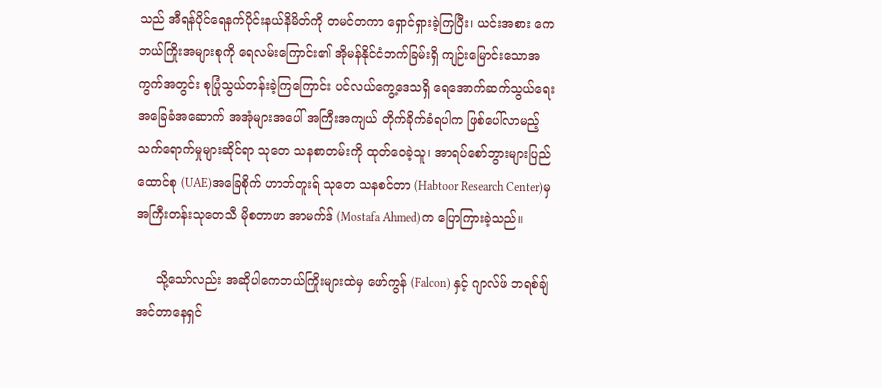သည် အီရန်ပိုင်ရေနက်ပိုင်းနယ်နိမိတ်ကို တမင်တကာ ရှောင်ရှားခဲ့ကြပြီး၊ ယင်းအစား ကေဘယ်ကြိုးအများစုကို ရေလမ်းကြောင်း၏ အိုမန်နိုင်ငံဘက်ခြမ်းရှိ ကျဉ်းမြောင်းသောအကွက်အတွင်း စုပြုံသွယ်တန်းခဲ့ကြကြောင်း ပင်လယ်ကွေ့ဒေသရှိ ရေအောက်ဆက်သွယ်ရေး အခြေခံအဆောက် အအုံများအပေါ် အကြီးအကျယ် တိုက်ခိုက်ခံရပါက ဖြစ်ပေါ်လာမည့် သက်ရောက်မှုများဆိုင်ရာ သုတေ သနစာတမ်းကို ထုတ်ဝေခဲ့သူ၊ အာရပ်စော်ဘွားများပြည်ထောင်စု (UAE)အခြေစိုက် ဟာဘ်တူးရ် သုတေ သနစင်တာ (Habtoor Research Center)မှ အကြီးတန်းသုတေသီ မိုစတာဖာ အာမက်ဒ် (Mostafa Ahmed)က ပြောကြားခဲ့သည်။

     သို့သော်လည်း အဆိုပါကေဘယ်ကြိုးများထဲမှ ဖော်ကွန် (Falcon) နှင့် ဂျာလ်ဖ် ဘရစ်ချ် အင်တာနေရှင်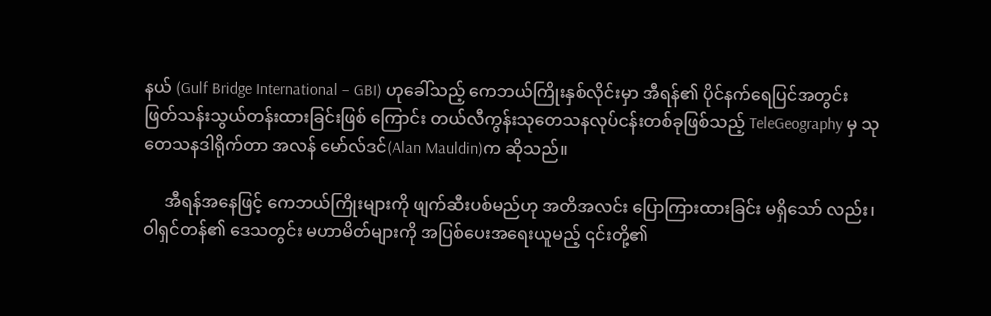နယ် (Gulf Bridge International – GBI) ဟုခေါ်သည့် ကေဘယ်ကြိုးနှစ်လိုင်းမှာ အီရန်၏ ပိုင်နက်ရေပြင်အတွင်း ဖြတ်သန်းသွယ်တန်းထားခြင်းဖြစ် ကြောင်း တယ်လီကွန်းသုတေသနလုပ်ငန်းတစ်ခုဖြစ်သည့် TeleGeography မှ သုတေသနဒါရိုက်တာ အလန် မော်လ်ဒင်(Alan Mauldin)က ဆိုသည်။

     အီရန်အနေဖြင့် ကေဘယ်ကြိုးများကို ဖျက်ဆီးပစ်မည်ဟု အတိအလင်း ပြောကြားထားခြင်း မရှိသော် လည်း၊ ဝါရှင်တန်၏ ဒေသတွင်း မဟာမိတ်များကို အပြစ်ပေးအရေးယူမည့် ၎င်းတို့၏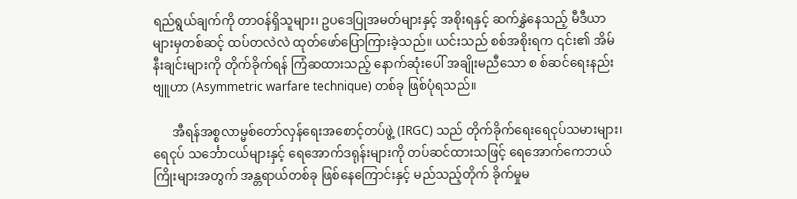ရည်ရွယ်ချက်ကို တာဝန်ရှိသူများ၊ ဥပဒေပြုအမတ်များနှင့် အစိုးရနှင့် ဆက်နွှဲနေသည့် မီဒီယာများမှတစ်ဆင့် ထပ်တလဲလဲ ထုတ်ဖော်ပြောကြားခဲ့သည်။ ယင်းသည် စစ်အစိုးရက ၎င်း၏ အိမ်နီးချင်းများကို တိုက်ခိုက်ရန် ကြံဆထားသည့် နောက်ဆုံးပေါ် အချိုးမညီသော စ စ်ဆင်ရေးနည်းဗျူဟာ (Asymmetric warfare technique) တစ်ခု ဖြစ်ပုံရသည်။

      အီရန်အစ္စလာမ္မစ်တော်လှန်ရေးအစောင့်တပ်ဖွဲ့ (IRGC) သည် တိုက်ခိုက်ရေးရေငုပ်သမားများ၊ ရေငုပ် သင်္ဘောငယ်များနှင့် ရေအောက်ဒရုန်းများကို တပ်ဆင်ထားသဖြင့် ရေအောက်ကေဘယ်ကြိုးများအတွက် အန္တရာယ်တစ်ခု ဖြစ်နေကြောင်းနှင့် မည်သည့်တိုက် ခိုက်မှုမ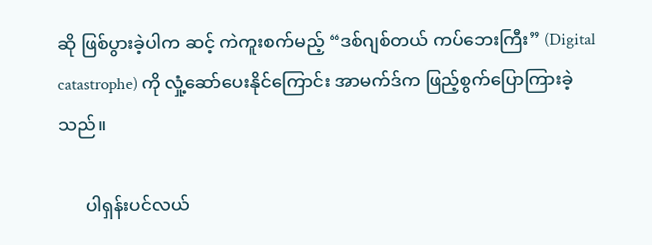ဆို ဖြစ်ပွားခဲ့ပါက ဆင့် ကဲကူးစက်မည့် “ဒစ်ဂျစ်တယ် ကပ်ဘေးကြီး” (Digital catastrophe) ကို လှုံ့ဆော်ပေးနိုင်ကြောင်း အာမက်ဒ်က ဖြည့်စွက်ပြောကြားခဲ့သည်။

      ပါရှန်းပင်လယ်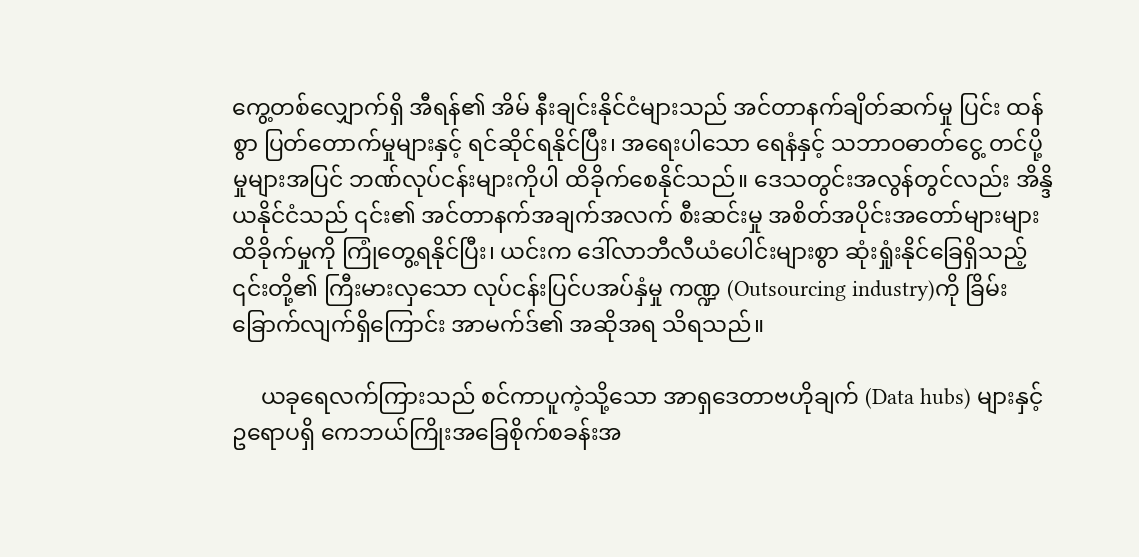ကွေ့တစ်လျှောက်ရှိ အီရန်၏ အိမ် နီးချင်းနိုင်ငံများသည် အင်တာနက်ချိတ်ဆက်မှု ပြင်း ထန်စွာ ပြတ်တောက်မှုများနှင့် ရင်ဆိုင်ရနိုင်ပြီး၊ အရေးပါသော ရေနံနှင့် သဘာဝဓာတ်ငွေ့ တင်ပို့မှုများအပြင် ဘဏ်လုပ်ငန်းများကိုပါ ထိခိုက်စေနိုင်သည်။ ဒေသတွင်းအလွန်တွင်လည်း အိန္ဒိယနိုင်ငံသည် ၎င်း၏ အင်တာနက်အချက်အလက် စီးဆင်းမှု အစိတ်အပိုင်းအတော်များများ ထိခိုက်မှုကို ကြုံတွေ့ရနိုင်ပြီး၊ ယင်းက ဒေါ်လာဘီလီယံပေါင်းများစွာ ဆုံးရှုံးနိုင်ခြေရှိသည့် ၎င်းတို့၏ ကြီးမားလှသော လုပ်ငန်းပြင်ပအပ်နှံမှု ကဏ္ဍ (Outsourcing industry)ကို ခြိမ်းခြောက်လျက်ရှိကြောင်း အာမက်ဒ်၏ အဆိုအရ သိရသည်။

     ယခုရေလက်ကြားသည် စင်ကာပူကဲ့သို့သော အာရှဒေတာဗဟိုချက် (Data hubs) များနှင့် ဥရောပရှိ ကေဘယ်ကြိုးအခြေစိုက်စခန်းအ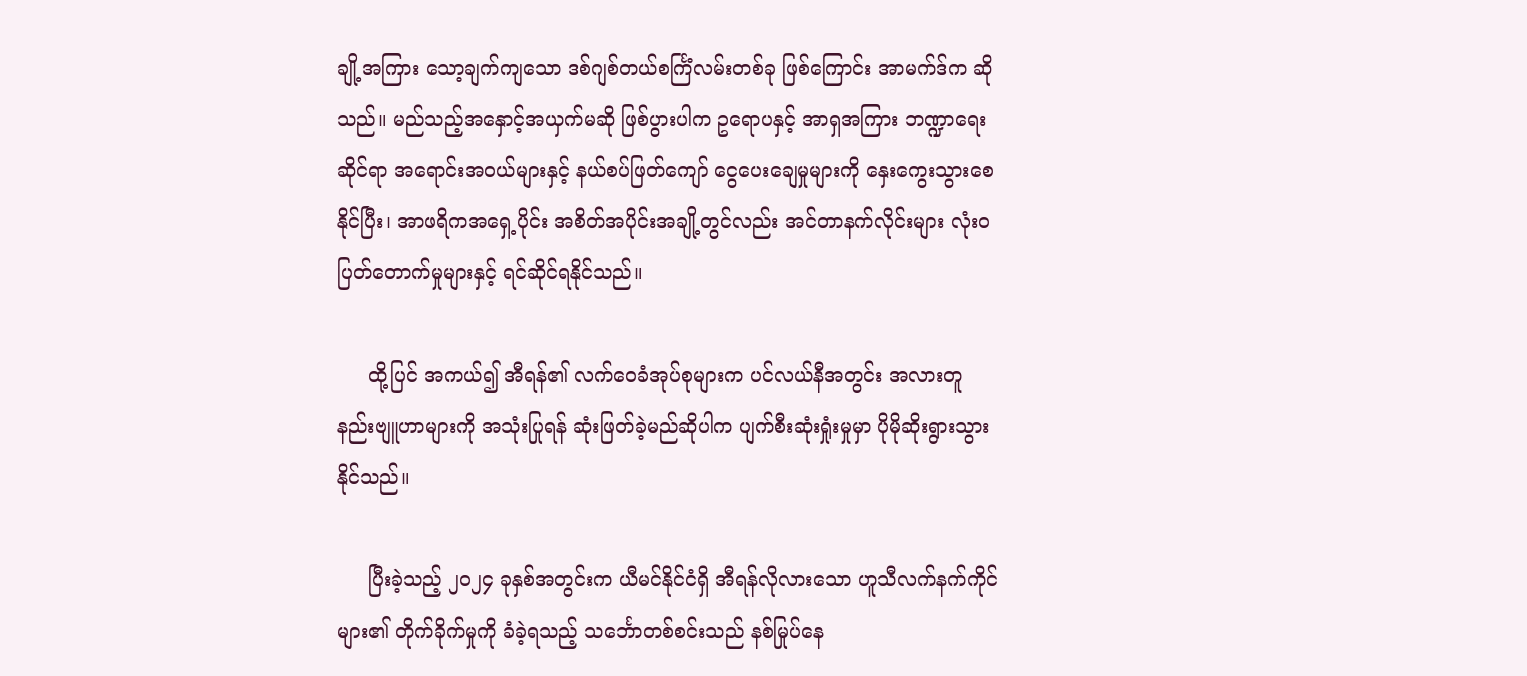ချို့အကြား သော့ချက်ကျသော ဒစ်ဂျစ်တယ်စင်္ကြံလမ်းတစ်ခု ဖြစ်ကြောင်း အာမက်ဒ်က ဆို သည်။ မည်သည့်အနှောင့်အယှက်မဆို ဖြစ်ပွားပါက ဥရောပနှင့် အာရှအကြား ဘဏ္ဍာရေးဆိုင်ရာ အရောင်းအဝယ်များနှင့် နယ်စပ်ဖြတ်ကျော် ငွေပေးချေမှုများကို နှေးကွေးသွားစေနိုင်ပြီး၊ အာဖရိကအရှေ့ပိုင်း အစိတ်အပိုင်းအချို့တွင်လည်း အင်တာနက်လိုင်းများ လုံးဝပြတ်တောက်မှုများနှင့် ရင်ဆိုင်ရနိုင်သည်။

     ထို့ပြင် အကယ်၍ အီရန်၏ လက်ဝေခံအုပ်စုများက ပင်လယ်နီအတွင်း အလားတူ နည်းဗျူဟာများကို အသုံးပြုရန် ဆုံးဖြတ်ခဲ့မည်ဆိုပါက ပျက်စီးဆုံးရှုံးမှုမှာ ပိုမိုဆိုးရွားသွားနိုင်သည်။

     ပြီးခဲ့သည့် ၂၀၂၄ ခုနှစ်အတွင်းက ယီမင်နိုင်ငံရှိ အီရန်လိုလားသော ဟူသီလက်နက်ကိုင်များ၏ တိုက်ခိုက်မှုကို ခံခဲ့ရသည့် သင်္ဘောတစ်စင်းသည် နစ်မြုပ်နေ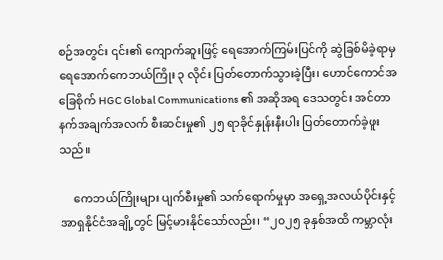စဉ်အတွင်း ၎င်း၏ ကျောက်ဆူးဖြင့် ရေအောက်ကြမ်းပြင်ကို ဆွဲခြစ်မိခဲ့ရာမှ ရေအောက်ကေဘယ်ကြိုး ၃ လိုင်း ပြတ်တောက်သွားခဲ့ပြီး၊ ဟောင်ကောင်အခြေစိုက် HGC Global Communications ၏ အဆိုအရ ဒေသတွင်း အင်တာနက်အချက်အလက် စီးဆင်းမှု၏ ၂၅ ရာခိုင်နှုန်းနီးပါး ပြတ်တောက်ခဲ့ဖူးသည်။

     ကေဘယ်ကြိုးများ ပျက်စီးမှု၏ သက်ရောက်မှုမှာ အရှေ့အလယ်ပိုင်းနှင့် အာရှနိုင်ငံအချို့တွင် မြင့်မားနိုင်သော်လည်း၊ “၂၀၂၅ ခုနှစ်အထိ ကမ္ဘာလုံး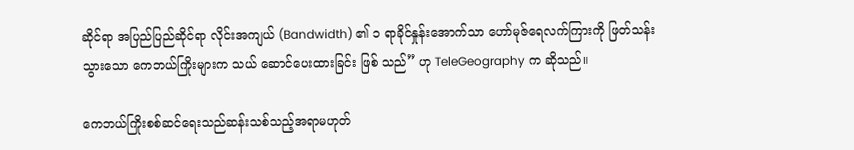ဆိုင်ရာ အပြည်ပြည်ဆိုင်ရာ လိုင်းအကျယ် (Bandwidth) ၏ ၁ ရာခိုင်နှုန်းအောက်သာ ဟော်မုဇ်ရေလက်ကြားကို ဖြတ်သန်းသွားသော ကေဘယ်ကြိုးများက သယ် ဆောင်ပေးထားခြင်း ဖြစ် သည်” ဟု TeleGeography က ဆိုသည်။

ကေဘယ်ကြိုးစစ်ဆင်ရေးသည်ဆန်းသစ်သည့်အရာမဟုတ်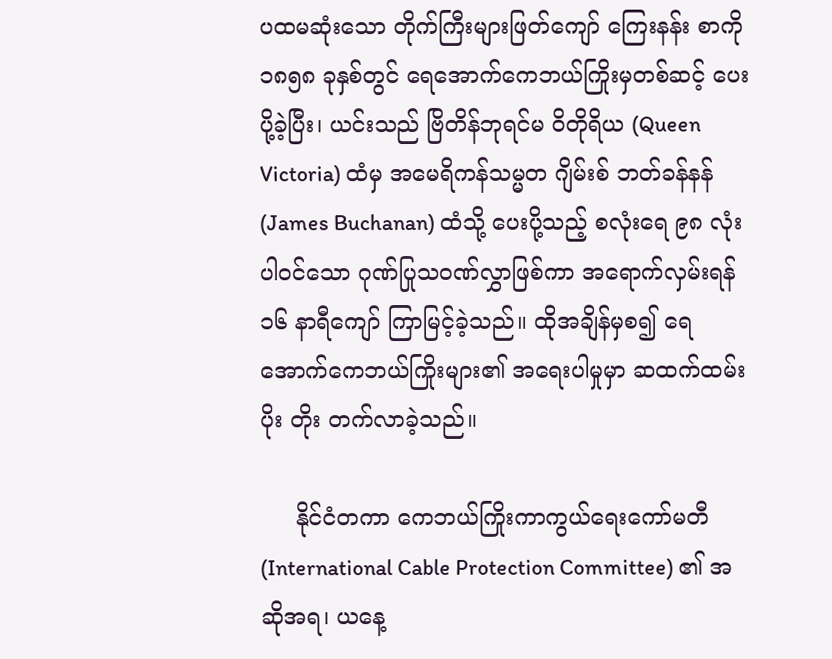ပထမဆုံးသော တိုက်ကြီးများဖြတ်ကျော် ကြေးနန်း စာကို ၁၈၅၈ ခုနှစ်တွင် ရေအောက်ကေဘယ်ကြိုးမှတစ်ဆင့် ပေးပို့ခဲ့ပြီး၊ ယင်းသည် ဗြိတိန်ဘုရင်မ ဝိတိုရိယ (Queen Victoria) ထံမှ အမေရိကန်သမ္မတ ဂျိမ်းစ် ဘတ်ခန်နန် (James Buchanan) ထံသို့ ပေးပို့သည့် စလုံးရေ ၉၈ လုံးပါဝင်သော ဂုဏ်ပြုသဝဏ်လွှာဖြစ်ကာ အရောက်လှမ်းရန် ၁၆ နာရီကျော် ကြာမြင့်ခဲ့သည်။ ထိုအချိန်မှစ၍ ရေအောက်ကေဘယ်ကြိုးများ၏ အရေးပါမှုမှာ ဆထက်ထမ်းပိုး တိုး တက်လာခဲ့သည်။

     နိုင်ငံတကာ ကေဘယ်ကြိုးကာကွယ်ရေးကော်မတီ (International Cable Protection Committee) ၏ အဆိုအရ၊ ယနေ့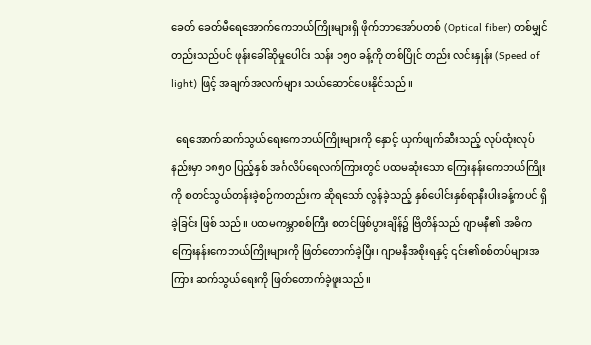ခေတ် ခေတ်မီရေအောက်ကေဘယ်ကြိုးများရှိ ဖိုက်ဘာအော်ပတစ် (Optical fiber) တစ်မျှင်တည်းသည်ပင် ဖုန်းခေါ်ဆိုမှုပေါင်း သန်း ၁၅၀ ခန့်ကို တစ်ပြိုင် တည်း လင်းနှုန်း (Speed of light) ဖြင့် အချက်အလက်များ သယ်ဆောင်ပေးနိုင်သည်။

  ရေအောက်ဆက်သွယ်ရေးကေဘယ်ကြိုးများကို နှောင့် ယှက်ဖျက်ဆီးသည့် လုပ်ထုံးလုပ်နည်းမှာ ၁၈၅၀ ပြည့်နှစ် အင်္ဂလိပ်ရေလက်ကြားတွင် ပထမဆုံးသော ကြေးနန်းကေဘယ်ကြိုးကို စတင်သွယ်တန်းခဲ့စဉ်ကတည်းက ဆိုရသော် လွန်ခဲ့သည့် နှစ်ပေါင်းနှစ်ရာနီးပါးခန့်ကပင် ရှိခဲ့ခြင်း ဖြစ် သည်။ ပထမကမ္ဘာစစ်ကြီး စတင်ဖြစ်ပွားချိန်၌ ဗြိတိန်သည် ဂျာမနီ၏ အဓိကကြေးနန်းကေဘယ်ကြိုးများကို ဖြတ်တောက်ခဲ့ပြီး၊ ဂျာမနီအစိုးရနှင့် ၎င်း၏စစ်တပ်များအကြား ဆက်သွယ်ရေးကို ဖြတ်တောက်ခဲ့ဖူးသည်။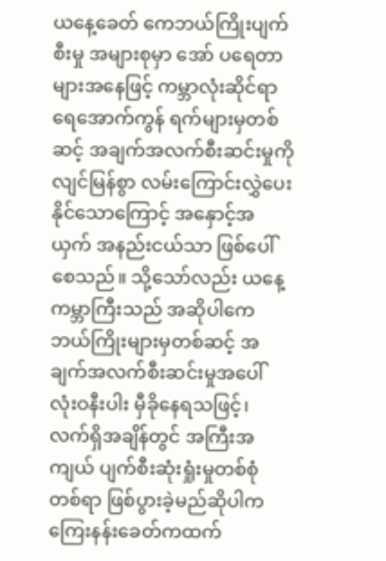ယနေ့ခေတ် ကေဘယ်ကြိုးပျက်စီးမှု အများစုမှာ အော် ပရေတာများအနေဖြင့် ကမ္ဘာလုံးဆိုင်ရာ ရေအောက်ကွန် ရက်များမှတစ်ဆင့် အချက်အလက်စီးဆင်းမှုကို လျင်မြန်စွာ လမ်းကြောင်းလွှဲပေးနိုင်သောကြောင့် အနှောင့်အယှက် အနည်းငယ်သာ ဖြစ်ပေါ်စေသည်။ သို့သော်လည်း ယနေ့ကမ္ဘာကြီးသည် အဆိုပါကေဘယ်ကြိုးများမှတစ်ဆင့် အချက်အလက်စီးဆင်းမှုအပေါ် လုံးဝနီးပါး မှီခိုနေရသဖြင့်၊ လက်ရှိအချိန်တွင် အကြီးအကျယ် ပျက်စီးဆုံးရှုံးမှုတစ်စုံ တစ်ရာ ဖြစ်ပွားခဲ့မည်ဆိုပါက ကြေးနန်းခေတ်ကထက်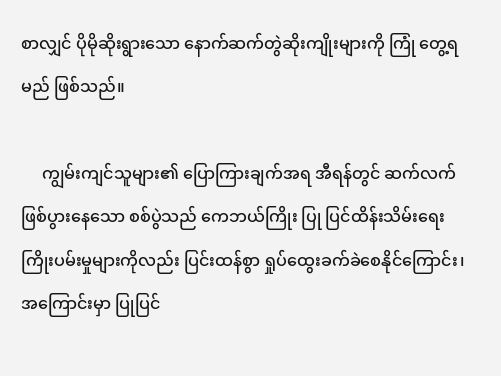စာလျှင် ပိုမိုဆိုးရွားသော နောက်ဆက်တွဲဆိုးကျိုးများကို ကြုံ တွေ့ရမည် ဖြစ်သည်။

     ကျွမ်းကျင်သူများ၏ ပြောကြားချက်အရ အီရန်တွင် ဆက်လက်ဖြစ်ပွားနေသော စစ်ပွဲသည် ကေဘယ်ကြိုး ပြု ပြင်ထိန်းသိမ်းရေး ကြိုးပမ်းမှုများကိုလည်း ပြင်းထန်စွာ ရှုပ်ထွေးခက်ခဲစေနိုင်ကြောင်း၊ အကြောင်းမှာ ပြုပြင်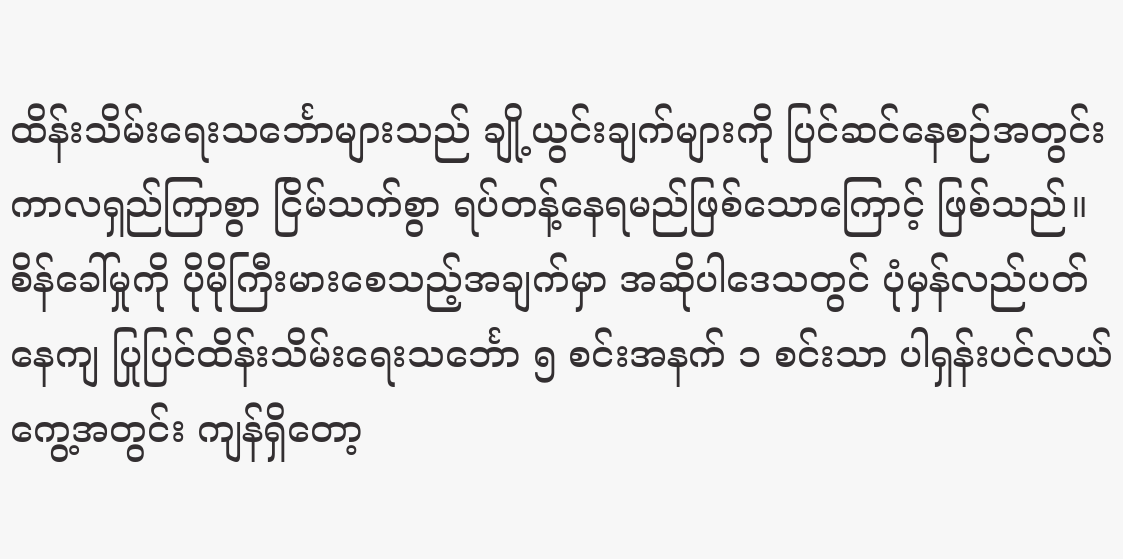ထိန်းသိမ်းရေးသင်္ဘောများသည် ချို့ယွင်းချက်များကို ပြင်ဆင်နေစဉ်အတွင်း ကာလရှည်ကြာစွာ ငြိမ်သက်စွာ ရပ်တန့်နေရမည်ဖြစ်သောကြောင့် ဖြစ်သည်။ စိန်ခေါ်မှုကို ပိုမိုကြီးမားစေသည့်အချက်မှာ အဆိုပါဒေသတွင် ပုံမှန်လည်ပတ်နေကျ ပြုပြင်ထိန်းသိမ်းရေးသင်္ဘော ၅ စင်းအနက် ၁ စင်းသာ ပါရှန်းပင်လယ်ကွေ့အတွင်း ကျန်ရှိတော့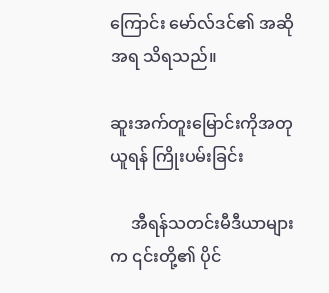ကြောင်း မော်လ်ဒင်၏ အဆိုအရ သိရသည်။

ဆူးအက်တူးမြောင်းကိုအတုယူရန် ကြိုးပမ်းခြင်း

     အီရန်သတင်းမီဒီယာများက ၎င်းတို့၏ ပိုင်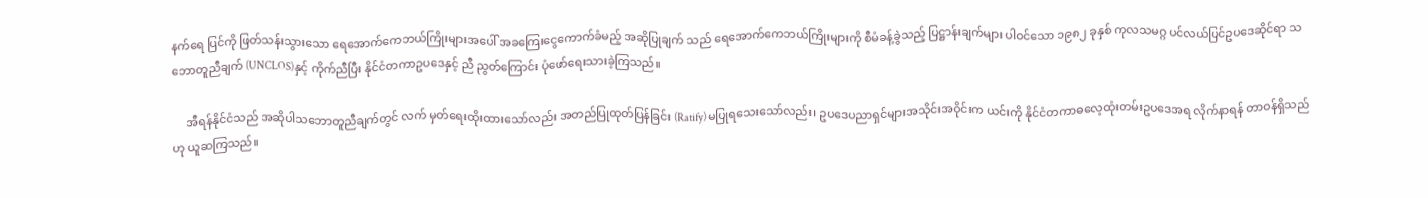နက်ရေ ပြင်ကို ဖြတ်သန်းသွားသော ရေအောက်ကေဘယ်ကြိုးများအပေါ် အခကြေးငွေကောက်ခံမည့် အဆိုပြုချက် သည် ရေအောက်ကေဘယ်ကြိုးများကို စီမံခန့်ခွဲသည့် ပြဋ္ဌာန်းချက်များ ပါဝင်သော ၁၉၈၂ ခုနှစ် ကုလသမဂ္ဂ ပင်လယ်ပြင်ဥပဒေဆိုင်ရာ သဘောတူညီချက် (UNCLOS)နှင့် ကိုက်ညီပြီး နိုင်ငံတကာဥပဒေနှင့် ညီ ညွတ်ကြောင်း ပုံဖော်ရေးသားခဲ့ကြသည်။

     အီရန်နိုင်ငံသည် အဆိုပါသဘောတူညီချက်တွင် လက် မှတ်ရေးထိုးထားသော်လည်း အတည်ပြုထုတ်ပြန်ခြင်း (Ratify) မပြုရသေးသော်လည်း၊ ဥပဒေပညာရှင်များအသိုင်းအဝိုင်းက ယင်းကို နိုင်ငံတကာဓလေ့ထုံးတမ်းဥပဒေအရ လိုက်နာရန် တာဝန်ရှိသည်ဟု ယူဆကြသည်။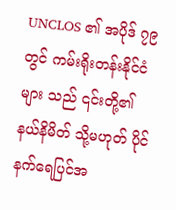UNCLOS ၏ အပိုဒ် ၇၉ တွင် ကမ်းရိုးတန်းနိုင်ငံများ သည် ၎င်းတို့၏ နယ်နိမိတ် သို့မဟုတ် ပိုင်နက်ရေပြင်အ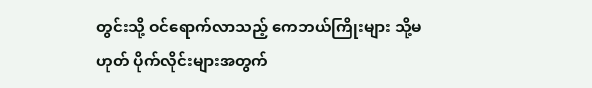တွင်းသို့ ဝင်ရောက်လာသည့် ကေဘယ်ကြိုးများ သို့မဟုတ် ပိုက်လိုင်းများအတွက်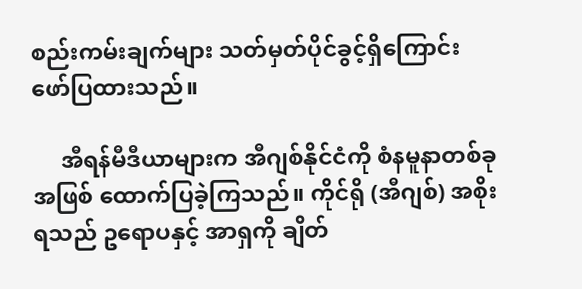စည်းကမ်းချက်များ သတ်မှတ်ပိုင်ခွင့်ရှိကြောင်း ဖော်ပြထားသည်။

     အီရန်မီဒီယာများက အီဂျစ်နိုင်ငံကို စံနမူနာတစ်ခုအဖြစ် ထောက်ပြခဲ့ကြသည်။ ကိုင်ရို (အီဂျစ်) အစိုးရသည် ဥရောပနှင့် အာရှကို ချိတ်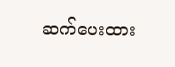ဆက်ပေးထား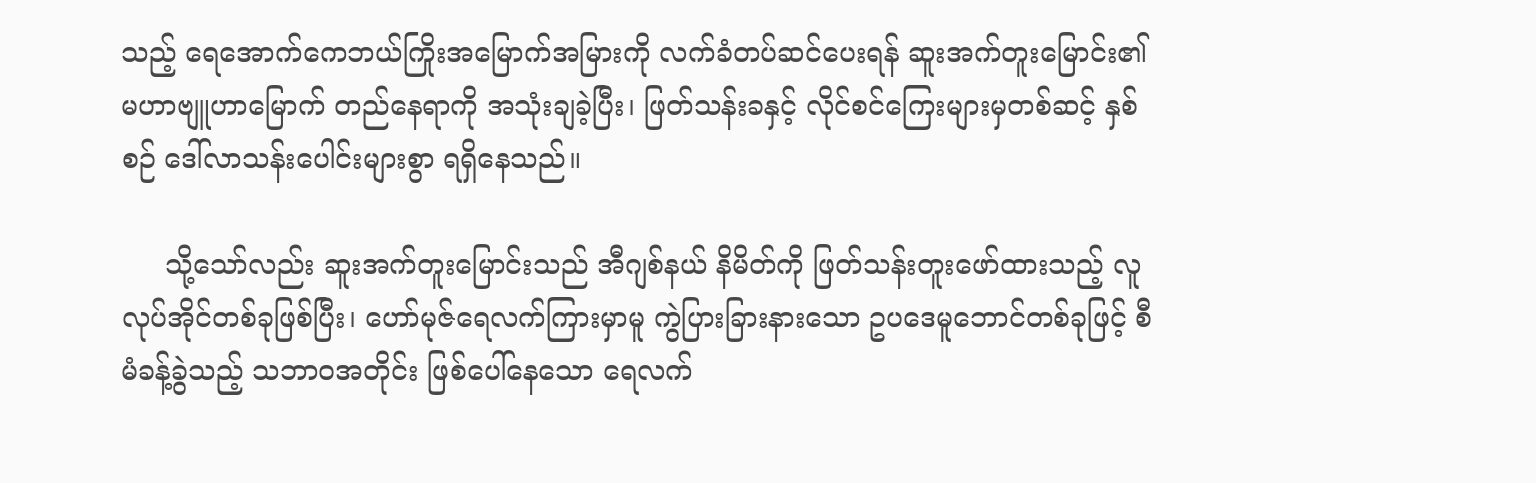သည့် ရေအောက်ကေဘယ်ကြိုးအမြောက်အမြားကို လက်ခံတပ်ဆင်ပေးရန် ဆူးအက်တူးမြောင်း၏ မဟာဗျူဟာမြောက် တည်နေရာကို အသုံးချခဲ့ပြီး၊ ဖြတ်သန်းခနှင့် လိုင်စင်ကြေးများမှတစ်ဆင့် နှစ်စဉ် ဒေါ်လာသန်းပေါင်းများစွာ ရရှိနေသည်။

     သို့သော်လည်း ဆူးအက်တူးမြောင်းသည် အီဂျစ်နယ် နိမိတ်ကို ဖြတ်သန်းတူးဖော်ထားသည့် လူလုပ်အိုင်တစ်ခုဖြစ်ပြီး၊ ဟော်မုဇ်ရေလက်ကြားမှာမူ ကွဲပြားခြားနားသော ဥပဒေမူဘောင်တစ်ခုဖြင့် စီမံခန့်ခွဲသည့် သဘာဝအတိုင်း ဖြစ်ပေါ်နေသော ရေလက်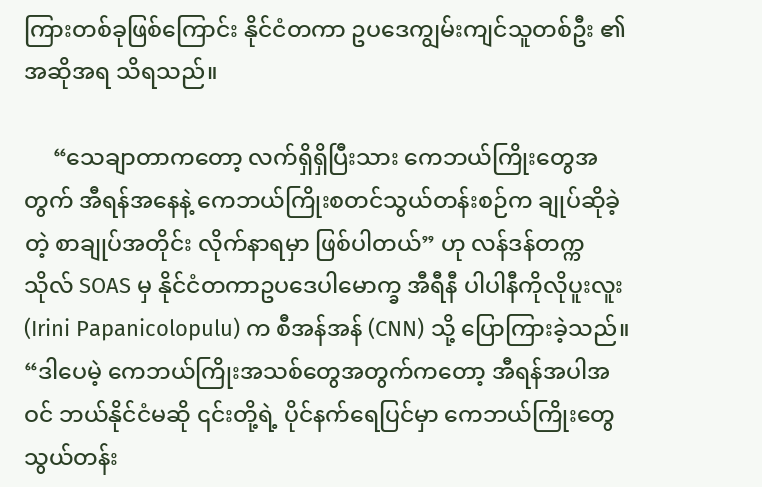ကြားတစ်ခုဖြစ်ကြောင်း နိုင်ငံတကာ ဥပဒေကျွမ်းကျင်သူတစ်ဦး ၏ အဆိုအရ သိရသည်။

     “သေချာတာကတော့ လက်ရှိရှိပြီးသား ကေဘယ်ကြိုးတွေအတွက် အီရန်အနေနဲ့ ကေဘယ်ကြိုးစတင်သွယ်တန်းစဉ်က ချုပ်ဆိုခဲ့တဲ့ စာချုပ်အတိုင်း လိုက်နာရမှာ ဖြစ်ပါတယ်” ဟု လန်ဒန်တက္ကသိုလ် SOAS မှ နိုင်ငံတကာဥပဒေပါမောက္ခ အီရီနီ ပါပါနီကိုလိုပူးလူး(Irini Papanicolopulu) က စီအန်အန် (CNN) သို့ ပြောကြားခဲ့သည်။ “ဒါပေမဲ့ ကေဘယ်ကြိုးအသစ်တွေအတွက်ကတော့ အီရန်အပါအဝင် ဘယ်နိုင်ငံမဆို ၎င်းတို့ရဲ့ ပိုင်နက်ရေပြင်မှာ ကေဘယ်ကြိုးတွေ သွယ်တန်း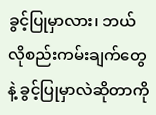ခွင့်ပြုမှာလား၊ ဘယ်လိုစည်းကမ်းချက်တွေနဲ့ ခွင့်ပြုမှာလဲဆိုတာကို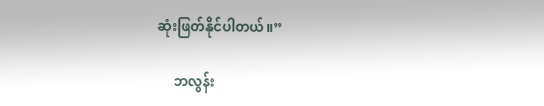ဆုံးဖြတ်နိုင်ပါတယ်။”

     ဘလွန်း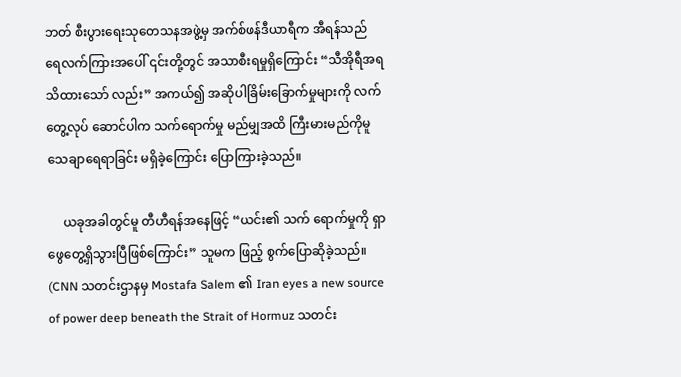ဘတ် စီးပွားရေးသုတေသနအဖွဲ့မှ အက်စ်ဖန်ဒီယာရီက အီရန်သည် ရေလက်ကြားအပေါ် ၎င်းတို့တွင် အသာစီးရမှုရှိကြောင်း “သီအိုရီအရ သိထားသော် လည်း” အကယ်၍ အဆိုပါခြိမ်းခြောက်မှုများကို လက် တွေ့လုပ် ဆောင်ပါက သက်ရောက်မှု မည်မျှအထိ ကြီးမားမည်ကိုမူ သေချာရေရာခြင်း မရှိခဲ့ကြောင်း ပြောကြားခဲ့သည်။

     ယခုအခါတွင်မူ တီဟီရန်အနေဖြင့် “ယင်း၏ သက် ရောက်မှုကို ရှာဖွေတွေ့ရှိသွားပြီဖြစ်ကြောင်း” သူမက ဖြည့် စွက်ပြောဆိုခဲ့သည်။
(CNN သတင်းဌာနမှ Mostafa Salem ၏ Iran eyes a new source of power deep beneath the Strait of Hormuz သတင်း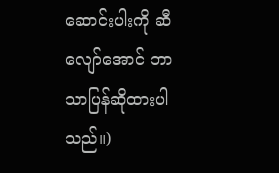ဆောင်းပါးကို ဆီလျော်အောင် ဘာသာပြန်ဆိုထားပါ သည်။)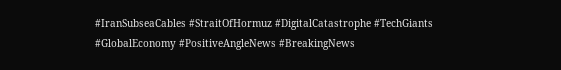#IranSubseaCables #StraitOfHormuz #DigitalCatastrophe #TechGiants #GlobalEconomy #PositiveAngleNews #BreakingNews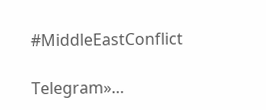#MiddleEastConflict

Telegram»…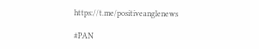https://t.me/positiveanglenews

#PAN